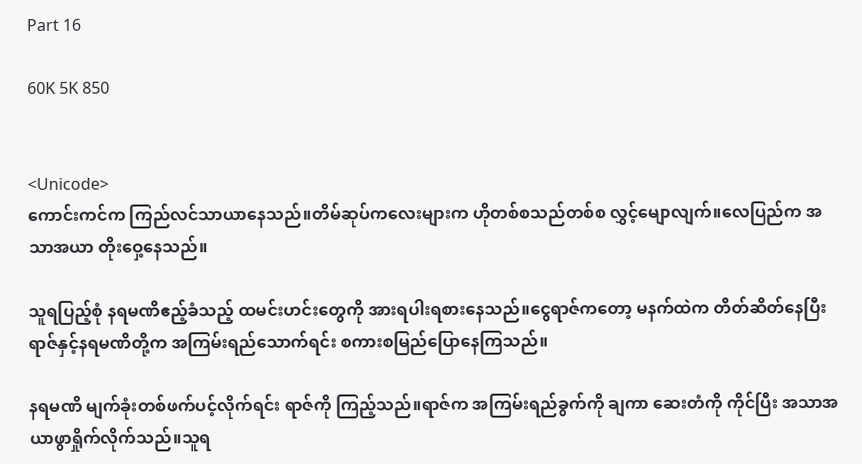Part 16

60K 5K 850


<Unicode>
ကောင်းကင်က ကြည်လင်သာယာနေသည်။တိမ်ဆုပ်ကလေးများက ဟိုတစ်စသည်တစ်စ ‌လွှင့်မျောလျက်။လေပြည်က အသာအယာ တိုးဝှေ့နေသည်။

သူရပြည့်စုံ နရမဏိဧည့်ခံသည့် ထမင်းဟင်းတွေကို အားရပါးရစားနေသည်။ငွေရာဇ်ကတော့ မနက်ထဲက တိတ်ဆိတ်နေပြီး ရာဇ်နှင့်နရမဏိတို့က အကြမ်းရည်သောက်ရင်း စကားစမြည်ပြောနေကြသည်။

နရမဏိ မျက်ခုံးတစ်ဖက်ပင့်လိုက်ရင်း ရာဇ်ကို ကြည့်သည်။ရာဇ်က အကြမ်းရည်ခွက်ကို ချကာ ဆေးတံကို ကိုင်ပြီး အသာအယာဖွာရှိုက်လိုက်သည်။သူရ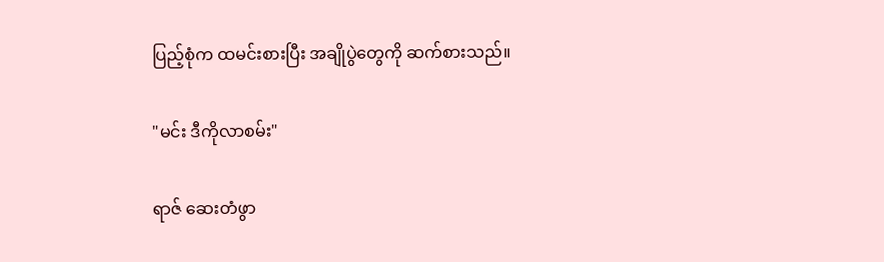ပြည့်စုံက ထမင်းစားပြီး အချိုပွဲတွေကို ဆက်စားသည်။

"မင်း ဒီကိုလာစမ်း"

ရာဇ် ဆေးတံဖွာ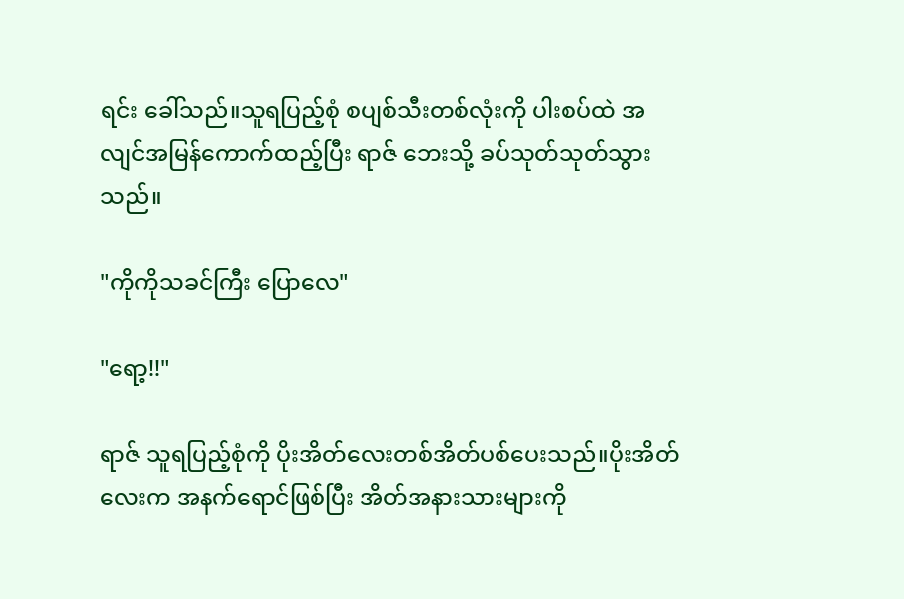ရင်း ခေါ်သည်။သူရပြည့်စုံ စပျစ်သီးတစ်လုံးကို ပါးစပ်ထဲ အလျင်အမြန်ကောက်ထည့်ပြီး ရာဇ် ဘေးသို့ ခပ်သုတ်သုတ်သွားသည်။

"ကိုကိုသခင်ကြီး ပြောလေ"

"ရော့!!"

ရာဇ် သူရပြည့်စုံကို ပိုးအိတ်လေးတစ်အိတ်ပစ်ပေးသည်။ပိုးအိတ်လေးက အနက်ရောင်ဖြစ်ပြီး အိတ်အနားသားများကို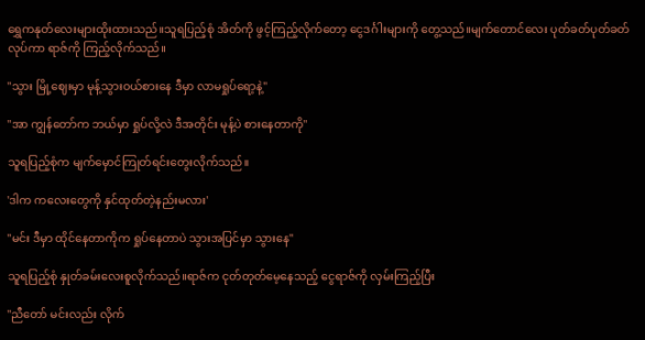ရွှေကနုတ်လေးများထိုးထားသည်။သူရပြည့်စုံ အိတ်ကို ဖွင့်ကြည့်လိုက်တော့ ငွေဒင်္ဂါးများကို ‌တွေ့သည်။မျက်တောင်လေး ပုတ်ခတ်ပုတ်ခတ်လုပ်ကာ ရာဇ်ကို ကြည့်လိုက်သည်။

"သွား မြို့ဈေးမှာ မုန့်သွားဝယ်စားနေ ဒီမှာ လာမရှုပ်‌ရော့နဲ့"

"အာ ကျွန်‌တော်က ဘယ်မှာ ရှုပ်လို့လဲ ဒီအတိုင်း မုန့်ပဲ စားနေတာကို"

သူရပြည့်စုံက မျက်မှောင်ကြုတ်ရင်းတွေးလိုက်သည်။

'ဒါက ကလေးတွေကို နှင်ထုတ်တဲ့နည်းမလား'

"မင်း ဒီမှာ ထိုင်နေတာကိုက ရှုပ်နေတာပဲ သွားအပြင်မှာ သွားနေ"

သူရပြည့်စုံ နှုတ်ခမ်းလေးစူလိုက်သည်။ရာဇ်က ငုတ်တုတ်မေ့နေသည့် ငွေရာဇ်ကို လှမ်းကြည့်ပြီး

"ညီတော် မင်းလည်း လိုက်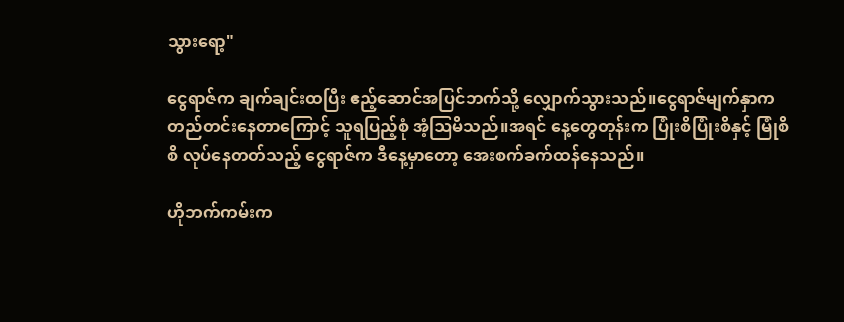သွားရော့"

ငွေရာဇ်က ချက်ချင်းထပြီး ဧည့်ဆောင်အပြင်ဘက်သို့ လျှောက်သွားသည်။ငွေရာဇ်မျက်နှာက တည်တင်းနေတာကြောင့် သူရပြည့်စုံ အံ့ဩမိသည်။အရင်‌ နေ့တွေတုန်းက ပြုံးစိပြုံးစိနှင့် မြုံစိစိ လုပ်နေတတ်သည့် ငွေရာဇ်က ဒီနေ့မှာတော့ အေးစက်ခက်ထန်နေသည်။

ဟိုဘက်ကမ်းက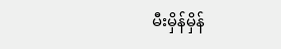မီးမှိန်မှိန်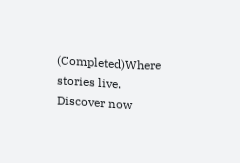(Completed)Where stories live. Discover now